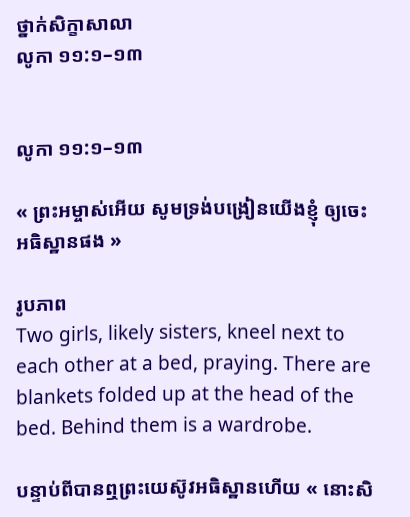ថ្នាក់សិក្ខាសាលា
លូកា ១១:១–១៣


លូកា ១១:១–១៣

« ព្រះអម្ចាស់អើយ សូមទ្រង់បង្រៀនយើងខ្ញុំ ឲ្យចេះអធិស្ឋានផង »

រូបភាព
Two girls, likely sisters, kneel next to each other at a bed, praying. There are blankets folded up at the head of the bed. Behind them is a wardrobe.

បន្ទាប់ពីបានឮព្រះយេស៊ូវអធិស្ឋានហើយ « នោះសិ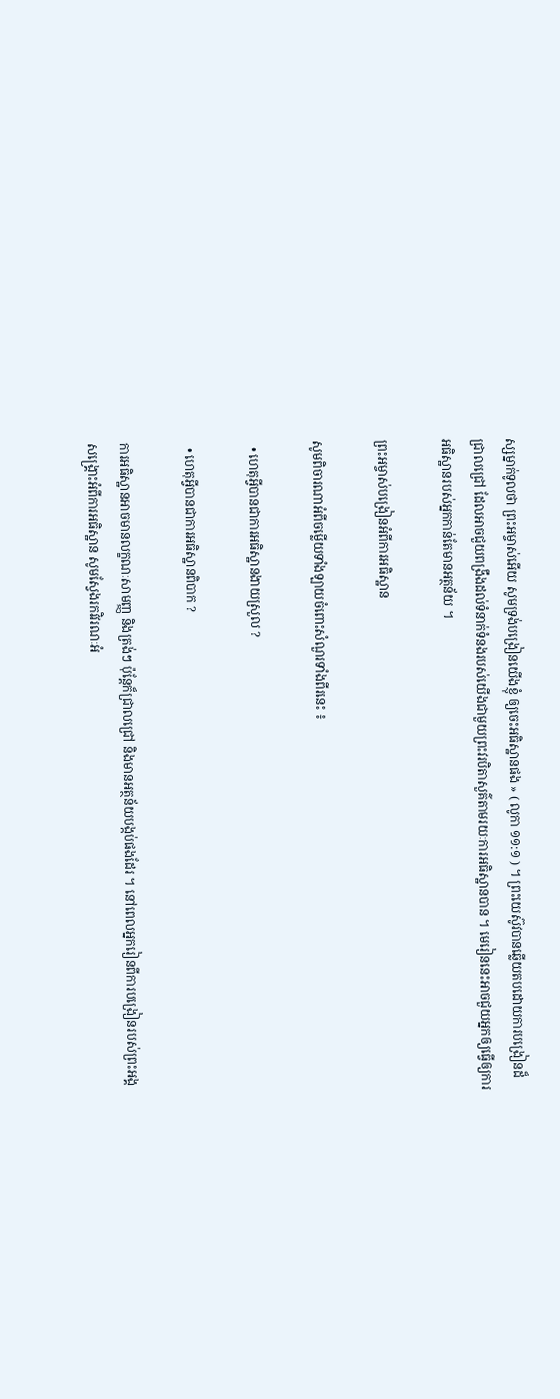ស្សម្នាក់ទូលថា ព្រះអម្ចាស់អើយ សូមទ្រង់បង្រៀនយើងខ្ញុំ ឲ្យចេះអធិស្ឋានផង » ( លូកា ១១:១ ) ។ ព្រះយេស៊ូវបានឆ្លើយតបដោយការបង្រៀនដ៏ជ្រាលជ្រៅ ដែលអាចជួយពង្រឹងដល់ទំនាក់ទំនងរបស់យើងជាមួយព្រះវរបិតាសួគ៌តាមរយៈការអធិស្ឋានបាន ។ មេរៀននេះអាចជួយអ្នកឲ្យធ្វើឲ្យការអធិស្ឋានរបស់អ្នកកាន់តែមានអត្ថន័យ ។

ព្រះអម្ចាស់បង្រៀនអំពីការអធិស្ឋាន

សូមពិចារណាអំពីចម្លើយទាំងឡាយចំពោះសំណួរទាំងពីរនេះ ៖

  • ហេតុអ្វីបានជាការអធិស្ឋានងាយស្រួល ?

  • ហេតុអ្វីបានជាការអធិស្ឋានពិបាក ?

ការអធិស្ឋានអាចមានលក្ខណៈសាមញ្ញ និងត្រង់ៗ ប៉ុន្តែក៏ជ្រាលជ្រៅ និងមានអត្ថន័យបង្កប់ផងដែរ ។ នៅពេលអ្នករៀនពីការបង្រៀនរបស់ព្រះអង្គសង្គ្រោះអំពីការអធិស្ឋាន សូមស្វែងរកវិវរណៈអំ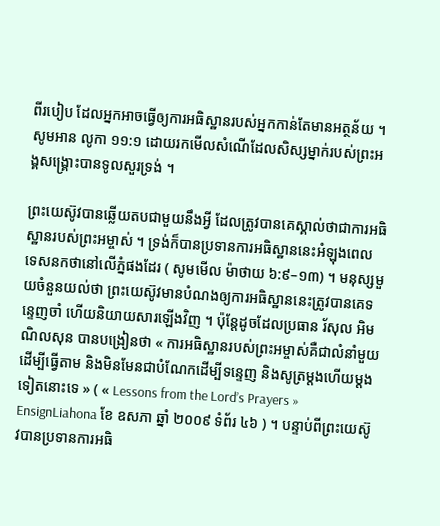ពីរបៀប ដែលអ្នកអាចធ្វើឲ្យការអធិស្ឋានរបស់អ្នកកាន់តែមានអត្ថន័យ ។សូមអាន លូកា ១១:១ ដោយរកមើលសំណើដែលសិស្សម្នាក់របស់ព្រះអង្គសង្គ្រោះបានទូលសួរទ្រង់ ។

ព្រះយេស៊ូវបានឆ្លើយតបជាមួយនឹងអ្វី ដែលត្រូវបានគេស្គាល់ថាជាការអធិស្ឋានរបស់ព្រះអម្ចាស់ ។ ទ្រង់ក៏បានប្រទានការអធិស្ឋាននេះអំឡុងពេលទេសនកថានៅលើភ្នំផងដែរ ( សូមមើល ម៉ាថាយ ៦:៩–១៣) ។ មនុស្សមួយចំនួនយល់ថា ព្រះយេស៊ូវមានបំណងឲ្យការអធិស្ឋាននេះត្រូវបានគេទន្ទេញចាំ ហើយនិយាយសារឡើងវិញ ។ ប៉ុន្តែដូចដែលប្រធាន រ័សុល អិម ណិលសុន បានបង្រៀនថា « ការអធិស្ឋានរបស់ព្រះអម្ចាស់គឺជាលំនាំមួយដើម្បីធ្វើតាម និងមិនមែនជាបំណែកដើម្បីទន្ទេញ និងសូត្រម្តងហើយម្តងទៀតនោះទេ » ( « Lessons from the Lord’s Prayers » EnsignLiahona ខែ ឧសភា ឆ្នាំ ២០០៩ ទំព័រ ៤៦ ) ។ បន្ទាប់ពីព្រះយេស៊ូវបានប្រទានការអធិ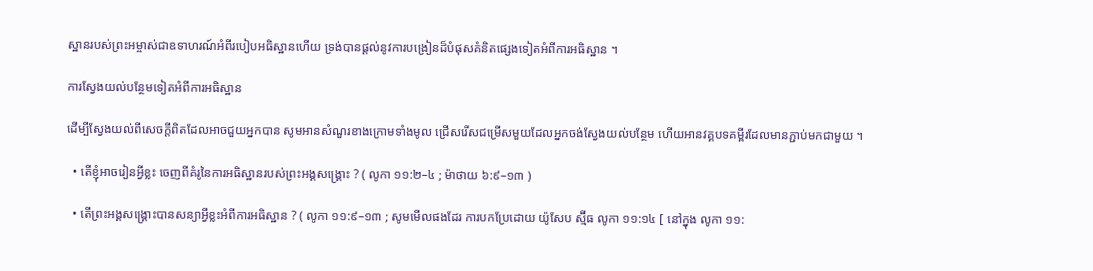ស្ឋានរបស់ព្រះអម្ចាស់ជាឧទាហរណ៍អំពីរបៀបអធិស្ឋានហើយ ទ្រង់បានផ្តល់នូវការបង្រៀនដ៏បំផុសគំនិតផ្សេងទៀតអំពីការអធិស្ឋាន ។

ការស្វែងយល់បន្ថែមទៀតអំពីការអធិស្ឋាន

ដើម្បីស្វែងយល់ពីសេចក្តីពិតដែលអាចជួយអ្នកបាន សូមអានសំណួរខាងក្រោមទាំងមូល ជ្រើសរើសជម្រើសមួយដែលអ្នកចង់ស្វែងយល់បន្ថែម ហើយអានវគ្គបទគម្ពីរដែលមានភ្ជាប់មកជាមួយ ។

  • តើខ្ញុំអាចរៀនអ្វីខ្លះ ចេញពីគំរូនៃការអធិស្ឋានរបស់ព្រះអង្គសង្គ្រោះ ? ( លូកា ១១:២–៤ ; ម៉ាថាយ ៦:៩–១៣ )

  • តើព្រះអង្គសង្គ្រោះបានសន្យាអ្វីខ្លះអំពីការអធិស្ឋាន ? ( លូកា ១១:៩–១៣ ; សូមមើលផងដែរ ការបកប្រែដោយ យ៉ូសែប ស្ម៊ីធ លូកា ១១:១៤ [ នៅក្នុង លូកា ១១: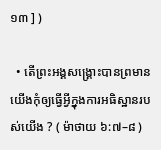១៣ ] )

  • តើព្រះអង្គសង្គ្រោះបានព្រមានយើងកុំឲ្យធ្វើអ្វីក្នុងការអធិស្ឋានរបស់យើង ? ( ម៉ាថាយ ៦:៧–៨ )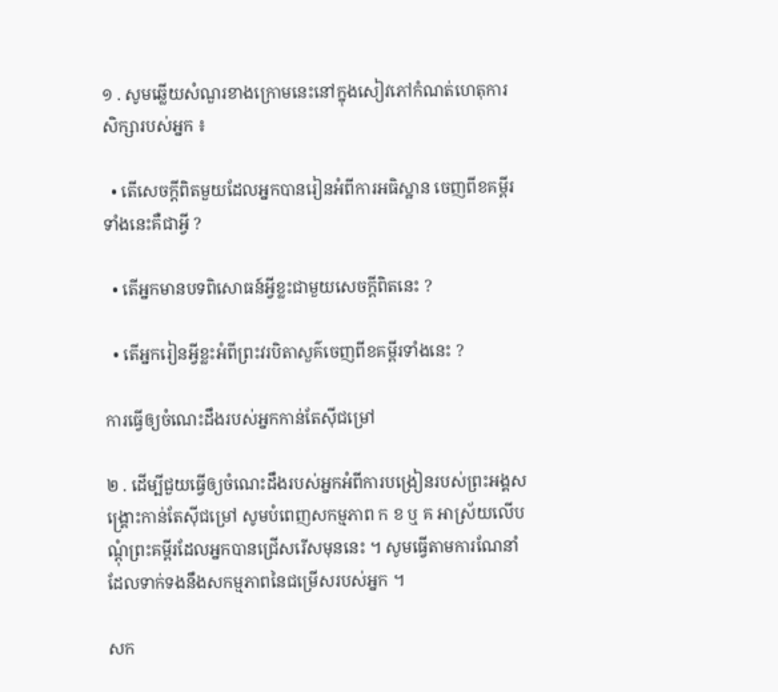១ . សូមឆ្លើយសំណួរខាងក្រោមនេះនៅក្នុងសៀវភៅកំណត់ហេតុការសិក្សារបស់អ្នក ៖

  • តើសេចក្តីពិតមួយដែលអ្នកបានរៀនអំពីការអធិស្ឋាន ចេញពីខគម្ពីរទាំងនេះគឺជាអ្វី ?

  • តើអ្នកមានបទពិសោធន៍អ្វីខ្លះជាមួយសេចក្ដីពិតនេះ ?

  • តើអ្នករៀនអ្វីខ្លះអំពីព្រះវរបិតាសួគ៌ចេញពីខគម្ពីរទាំងនេះ ?

ការធ្វើឲ្យចំណេះដឹងរបស់អ្នកកាន់តែស៊ីជម្រៅ

២ . ដើម្បីជួយធ្វើឲ្យចំណេះដឹងរបស់អ្នកអំពីការបង្រៀនរបស់ព្រះអង្គសង្គ្រោះកាន់តែស៊ីជម្រៅ សូមបំពេញសកម្មភាព ក ខ ឬ គ អាស្រ័យលើបណ្ដុំព្រះគម្ពីរដែលអ្នកបានជ្រើសរើសមុននេះ ។ សូមធ្វើតាមការណែនាំដែលទាក់ទងនឹងសកម្មភាពនៃជម្រើសរបស់អ្នក ។

សក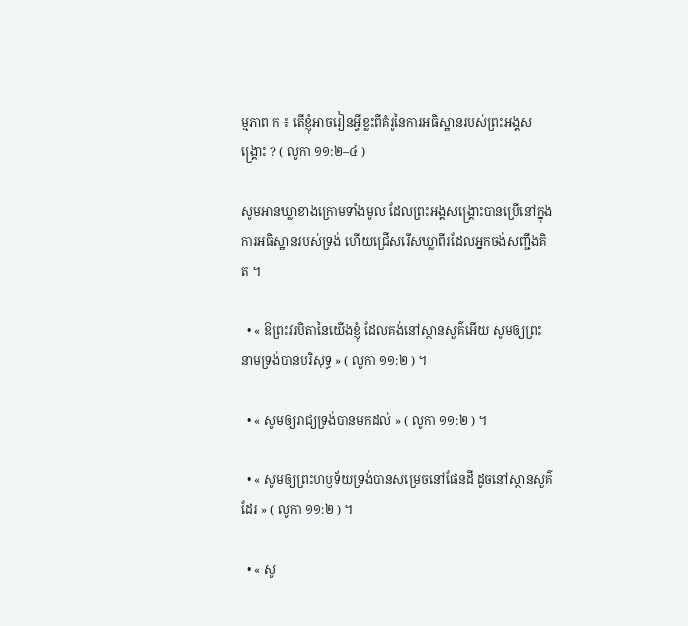ម្មភាព ក ៖ តើខ្ញុំអាចរៀនអ្វីខ្លះពីគំរូនៃការអធិស្ឋានរបស់ព្រះអង្គសង្គ្រោះ ? ( លូកា ១១:២–៤ )

សូមអានឃ្លាខាងក្រោមទាំងមូល ដែលព្រះអង្គសង្គ្រោះបានប្រើនៅក្នុងការអធិស្ឋានរបស់ទ្រង់ ហើយជ្រើសរើសឃ្លាពីរដែលអ្នកចង់សញ្ជឹងគិត ។

  • « ឱព្រះវរបិតានៃយើងខ្ញុំ ដែលគង់នៅស្ថានសួគ៌អើយ សូមឲ្យព្រះនាមទ្រង់បានបរិសុទ្ធ » ( លូកា ១១:២ ) ។

  • « សូមឲ្យរាជ្យទ្រង់បានមកដល់ » ( លូកា ១១:២ ) ។

  • « សូមឲ្យព្រះហឫទ័យទ្រង់បានសម្រេចនៅផែនដី ដូចនៅស្ថានសួគ៌ដែរ » ( លូកា ១១:២ ) ។

  • « សូ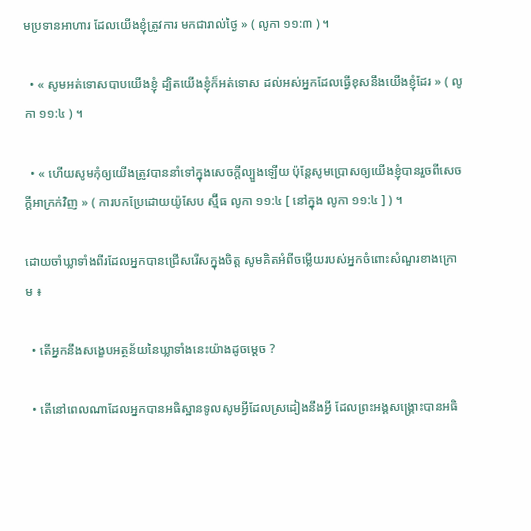មប្រទានអាហារ ដែលយើងខ្ញុំត្រូវការ មកជារាល់ថ្ងៃ » ( លូកា ១១:៣ ) ។

  • « សូមអត់ទោសបាបយើងខ្ញុំ ដ្បិតយើងខ្ញុំក៏អត់ទោស ដល់អស់អ្នកដែលធ្វើខុសនឹងយើងខ្ញុំដែរ » ( លូកា ១១:៤ ) ។

  • « ហើយសូមកុំឲ្យយើងត្រូវបាននាំទៅក្នុងសេចក្ដីល្បួងឡើយ ប៉ុន្តែសូមប្រោសឲ្យយើងខ្ញុំបានរួចពីសេចក្ដីអាក្រក់វិញ » ( ការបកប្រែដោយយ៉ូសែប ស្ម៊ីធ លូកា ១១:៤ [ នៅក្នុង លូកា ១១:៤ ] ) ។

ដោយចាំឃ្លាទាំងពីរដែលអ្នកបានជ្រើសរើសក្នុងចិត្ត សូមគិតអំពីចម្លើយរបស់អ្នកចំពោះសំណួរខាងក្រោម ៖

  • តើអ្នកនឹងសង្ខេបអត្ថន័យនៃឃ្លាទាំងនេះយ៉ាងដូចម្តេច ?

  • តើនៅពេលណាដែលអ្នកបានអធិស្ឋានទូលសូមអ្វីដែលស្រដៀងនឹងអ្វី ដែលព្រះអង្គសង្គ្រោះបានអធិ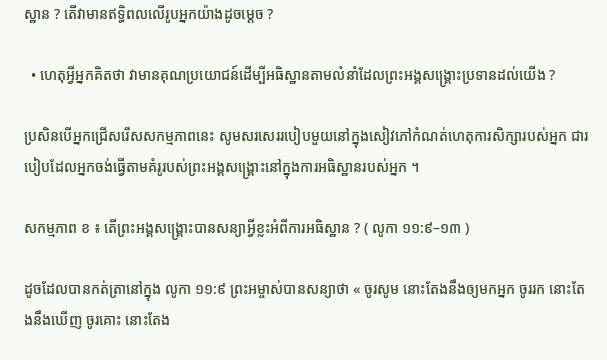ស្ឋាន ? តើវាមានឥទ្ធិពលលើរូបអ្នកយ៉ាងដូចម្តេច ?

  • ហេតុអ្វីអ្នកគិតថា វាមានគុណប្រយោជន៍ដើម្បីអធិស្ឋានតាមលំនាំដែលព្រះអង្គសង្គ្រោះប្រទានដល់យើង ?

ប្រសិនបើអ្នកជ្រើសរើសសកម្មភាពនេះ សូមសរសេររបៀបមួយនៅក្នុងសៀវភៅកំណត់ហេតុការសិក្សារបស់អ្នក ជារបៀបដែលអ្នកចង់ធ្វើតាមគំរូរបស់ព្រះអង្គសង្គ្រោះនៅក្នុងការអធិស្ឋានរបស់អ្នក ។

សកម្មភាព ខ ៖ តើព្រះអង្គសង្គ្រោះបានសន្យាអ្វីខ្លះអំពីការអធិស្ឋាន ? ( លូកា ១១:៩–១៣ )

ដូចដែលបានកត់ត្រានៅក្នុង លូកា ១១:៩ ព្រះអម្ចាស់បានសន្យាថា « ចូរសូម នោះតែងនឹងឲ្យមកអ្នក ចូររក នោះតែងនឹងឃើញ ចូរគោះ នោះតែង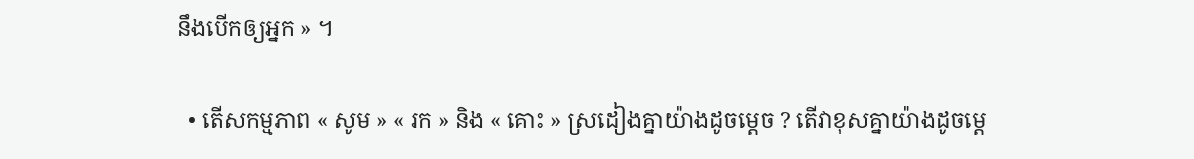នឹងបើកឲ្យអ្នក » ។

  • តើសកម្មភាព « សូម » « រក » និង « គោះ » ស្រដៀងគ្នាយ៉ាងដូចម្តេច ? តើវាខុសគ្នាយ៉ាងដូចម្ដេ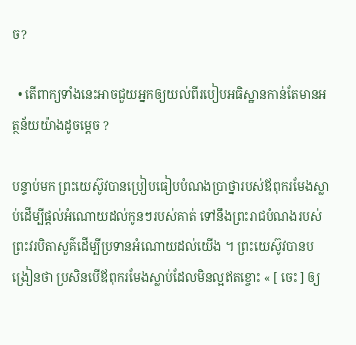ច?

  • តើពាក្យទាំងនេះអាចជួយអ្នកឲ្យយល់ពីរបៀបអធិស្ឋានកាន់តែមានអត្ថន័យយ៉ាងដូចម្តេច ?

បន្ទាប់មក ព្រះយេស៊ូវបានប្រៀបធៀបបំណងប្រាថ្នារបស់ឪពុករមែងស្លាប់ដើម្បីផ្តល់អំណោយដល់កូនៗរបស់គាត់ ទៅនឹងព្រះរាជបំណងរបស់ព្រះវរបិតាសួគ៌ដើម្បីប្រទានអំណោយដល់យើង ។ ព្រះយេស៊ូវបានបង្រៀនថា ប្រសិនបើឪពុករមែងស្លាប់ដែលមិនល្អឥតខ្ចោះ « [ ចេះ ] ឲ្យ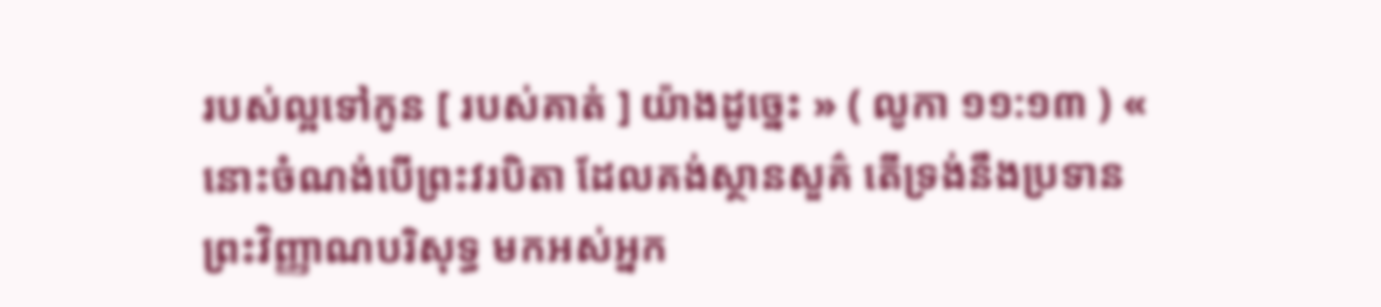របស់ល្អទៅកូន [ របស់គាត់ ] យ៉ាងដូច្នេះ » ( លូកា ១១:១៣ ) « នោះចំណង់បើព្រះវរបិតា ដែលគង់ស្ថានសួគ៌ តើទ្រង់នឹងប្រទានព្រះវិញ្ញាណបរិសុទ្ធ មកអស់អ្នក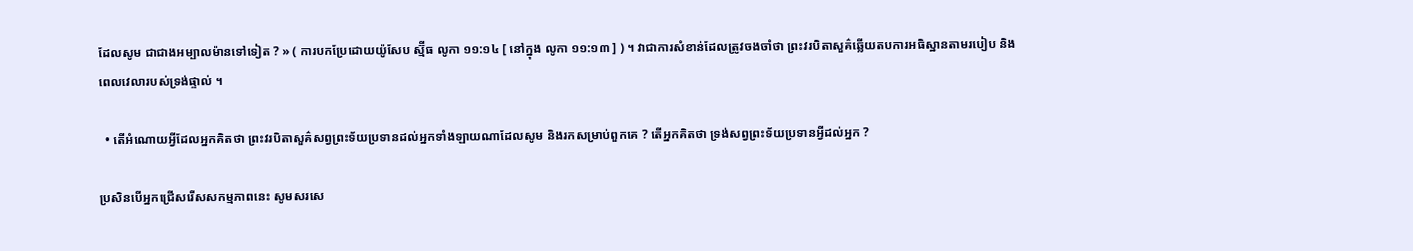ដែលសូម ជាជាងអម្បាលម៉ានទៅទៀត ? » ( ការបកប្រែដោយយ៉ូសែប ស្ម៊ីធ លូកា ១១:១៤ [ នៅក្នុង លូកា ១១:១៣ ] ) ។ វាជាការសំខាន់ដែលត្រូវចងចាំថា ព្រះវរបិតាសួគ៌ឆ្លើយតបការអធិស្ឋានតាមរបៀប និងពេលវេលារបស់ទ្រង់ផ្ទាល់ ។

  • តើអំណោយអ្វីដែលអ្នកគិតថា ព្រះវរបិតាសួគ៌សព្វព្រះទ័យប្រទានដល់អ្នកទាំងឡាយណាដែលសូម និងរកសម្រាប់ពួកគេ ? តើអ្នកគិតថា ទ្រង់សព្វព្រះទ័យប្រទានអ្វីដល់អ្នក ?

ប្រសិនបើអ្នកជ្រើសរើសសកម្មភាពនេះ សូមសរសេ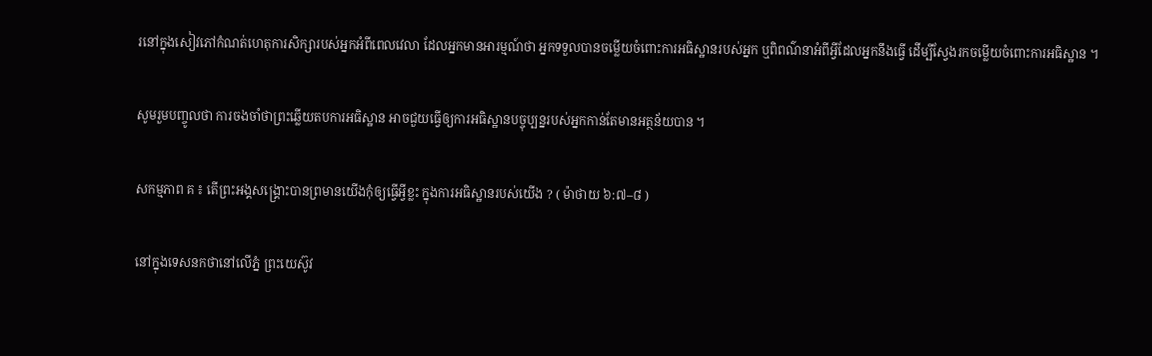រនៅក្នុងសៀវភៅកំណត់ហេតុការសិក្សារបស់អ្នកអំពីពេលវេលា ដែលអ្នកមានអារម្មណ៍ថា អ្នកទទួលបានចម្លើយចំពោះការអធិស្ឋានរបស់អ្នក ឬពិពណ៌នាអំពីអ្វីដែលអ្នកនឹងធ្វើ ដើម្បីស្វែងរកចម្លើយចំពោះការអធិស្ឋាន ។

សូមរួមបញ្ចូលថា ការចងចាំថាព្រះឆ្លើយតបការអធិស្ឋាន អាចជួយធ្វើឲ្យការអធិស្ឋានបច្ចុប្បន្នរបស់អ្នកកាន់តែមានអត្ថន័យបាន ។

សកម្មភាព គ ៖ តើព្រះអង្គសង្រ្គោះបានព្រមានយើងកុំឲ្យធ្វើអ្វីខ្លះ ក្នុងការអធិស្ឋានរបស់យើង ? ( ម៉ាថាយ ៦:៧–៨ )

នៅក្នុងទេសនកថានៅលើភ្នំ ព្រះយេស៊ូវ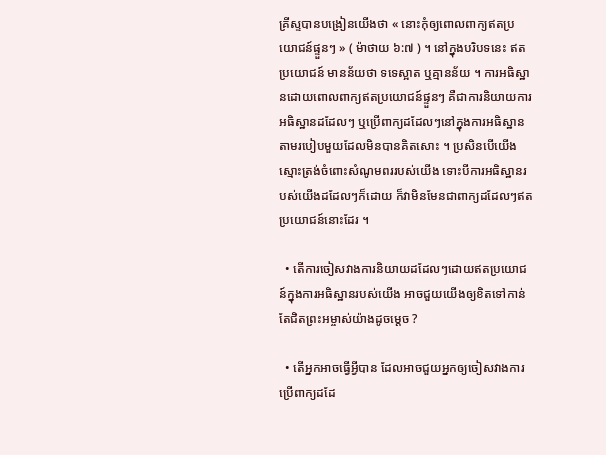គ្រីស្ទបានបង្រៀនយើងថា « នោះកុំឲ្យពោលពាក្យឥតប្រយោជន៍ផ្ទួនៗ » ( ម៉ាថាយ ៦:៧ ) ។ នៅក្នុងបរិបទនេះ ឥតប្រយោជន៍ មានន័យថា ទទេស្អាត ឬគ្មានន័យ ។ ការអធិស្ឋានដោយពោលពាក្យឥតប្រយោជន៍ផ្ទួនៗ គឺជាការនិយាយការអធិស្ឋានដដែលៗ ឬប្រើពាក្យដដែលៗនៅក្នុងការអធិស្ឋាន តាមរបៀបមួយដែលមិនបានគិតសោះ ។ ប្រសិនបើយើងស្មោះត្រង់ចំពោះសំណូមពររបស់យើង ទោះបីការអធិស្ឋានរបស់យើងដដែលៗក៏ដោយ ក៏វាមិនមែនជាពាក្យដដែលៗឥតប្រយោជន៍នោះដែរ ។

  • តើការចៀសវាងការនិយាយដដែលៗដោយឥតប្រយោជន៍ក្នុងការអធិស្ឋានរបស់យើង អាចជួយយើងឲ្យខិតទៅកាន់តែជិតព្រះអម្ចាស់យ៉ាងដូចម្តេច ?

  • តើអ្នកអាចធ្វើអ្វីបាន ដែលអាចជួយអ្នកឲ្យចៀសវាងការប្រើពាក្យដដែ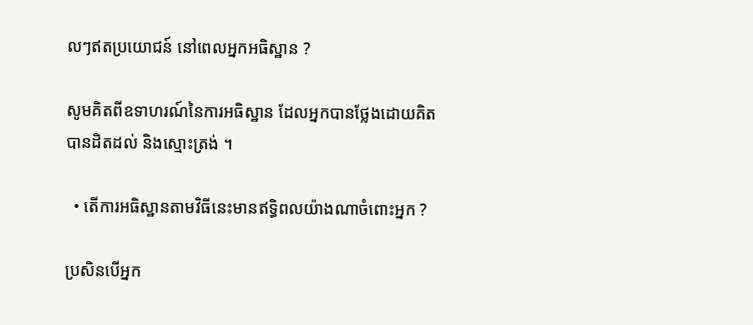លៗឥតប្រយោជន៍ នៅពេលអ្នកអធិស្ឋាន ?

សូមគិតពីឧទាហរណ៍នៃការអធិស្ឋាន ដែលអ្នកបានថ្លែងដោយគិតបានដិតដល់ និងស្មោះត្រង់ ។

  • តើការអធិស្ឋានតាមវិធីនេះមានឥទ្ធិពលយ៉ាងណាចំពោះអ្នក ?

ប្រសិនបើអ្នក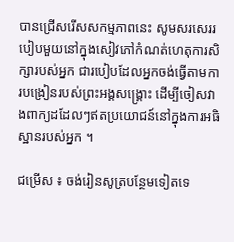បានជ្រើសរើសសកម្មភាពនេះ សូមសរសេររបៀបមួយនៅក្នុងសៀវភៅកំណត់ហេតុការសិក្សារបស់អ្នក ជារបៀបដែលអ្នកចង់ធ្វើតាមការបង្រៀនរបស់ព្រះអង្គសង្គ្រោះ ដើម្បីចៀសវាងពាក្យដដែលៗឥតប្រយោជន៍នៅក្នុងការអធិស្ឋានរបស់អ្នក ។

ជម្រើស ៖ ចង់រៀនសូត្របន្ថែមទៀតទេ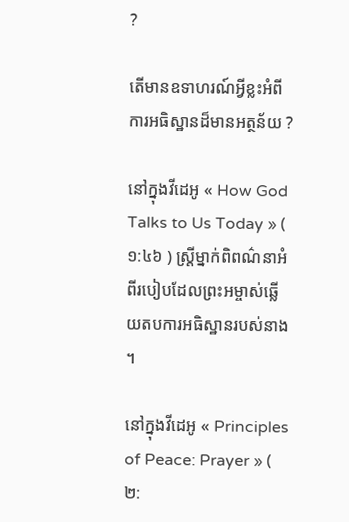?

តើមានឧទាហរណ៍អ្វីខ្លះអំពីការអធិស្ឋានដ៏មានអត្ថន័យ ?

នៅក្នុងវីដេអូ « How God Talks to Us Today » ( ១:៤៦ ) ស្ត្រីម្នាក់ពិពណ៌នាអំពីរបៀបដែលព្រះអម្ចាស់ឆ្លើយតបការអធិស្ឋានរបស់នាង ។

នៅក្នុងវីដេអូ « Principles of Peace: Prayer » ( ២: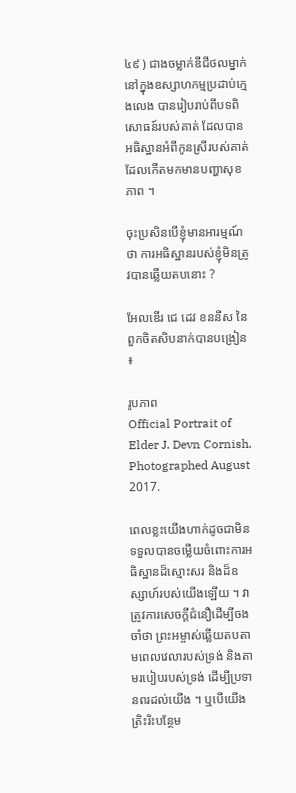៤៩ ) ជាងចម្លាក់ឌីជីថលម្នាក់នៅក្នុងឧស្សាហកម្មប្រដាប់ក្មេងលេង បានរៀបរាប់ពីបទពិសោធន៍របស់គាត់ ដែលបានអធិស្ឋានអំពីកូនស្រីរបស់គាត់ ដែលកើតមកមានបញ្ហាសុខភាព ។

ចុះប្រសិនបើខ្ញុំមានអារម្មណ៍ថា ការអធិស្ឋានរបស់ខ្ញុំមិនត្រូវបានឆ្លើយតបនោះ ?

អែលឌើរ ជេ ដេវ ខននីស នៃពួកចិតសិបនាក់បានបង្រៀន ៖

រូបភាព
Official Portrait of Elder J. Devn Cornish. Photographed August 2017.

ពេលខ្លះយើងហាក់ដូចជាមិនទទួលបានចម្លើយចំពោះការអធិស្ឋានដ៏ស្មោះសរ និងដ៏ឧស្សាហ៍របស់យើងឡើយ ។ វាត្រូវការសេចក្ដីជំនឿដើម្បីចងចាំថា ព្រះអម្ចាស់ឆ្លើយតបតាមពេលវេលារបស់ទ្រង់ និងតាមរបៀបរបស់ទ្រង់ ដើម្បីប្រទានពរដល់យើង ។ ឬបើយើងត្រិះរិះបន្ថែម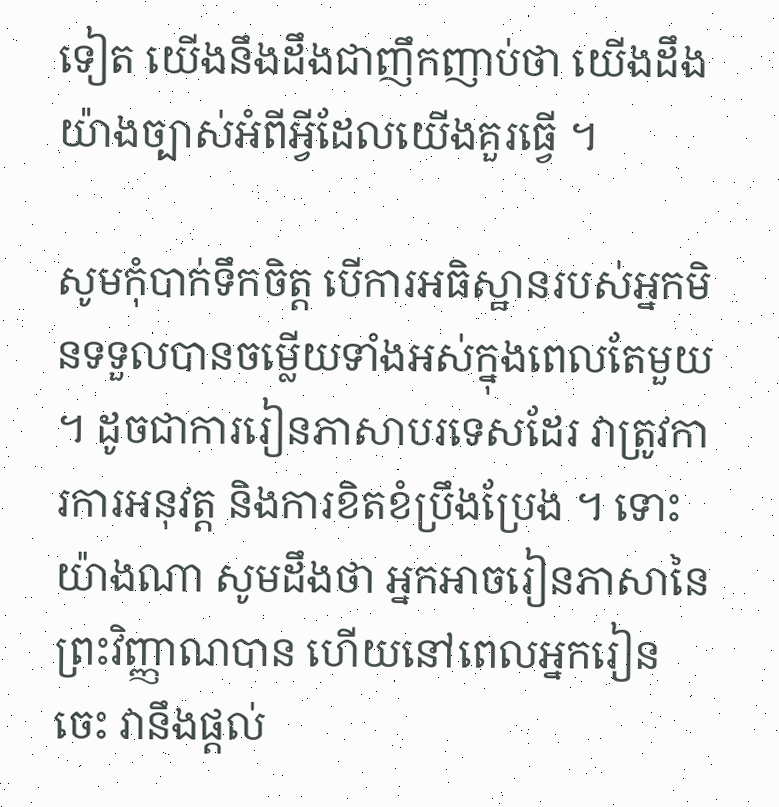ទៀត យើងនឹងដឹងជាញឹកញាប់ថា យើងដឹងយ៉ាងច្បាស់អំពីអ្វីដែលយើងគួរធ្វើ ។

សូមកុំបាក់ទឹកចិត្ត បើការអធិស្ឋានរបស់អ្នកមិនទទួលបានចម្លើយទាំងអស់ក្នុងពេលតែមួយ ។ ដូចជាការរៀនភាសាបរទេសដែរ វាត្រូវការការអនុវត្ត និងការខិតខំប្រឹងប្រែង ។ ទោះយ៉ាងណា សូមដឹងថា អ្នកអាចរៀនភាសានៃព្រះវិញ្ញាណបាន ហើយនៅពេលអ្នករៀនចេះ វានឹងផ្តល់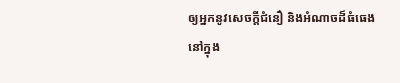ឲ្យអ្នកនូវសេចក្ដីជំនឿ និងអំណាចដ៏ធំធេងនៅក្នុង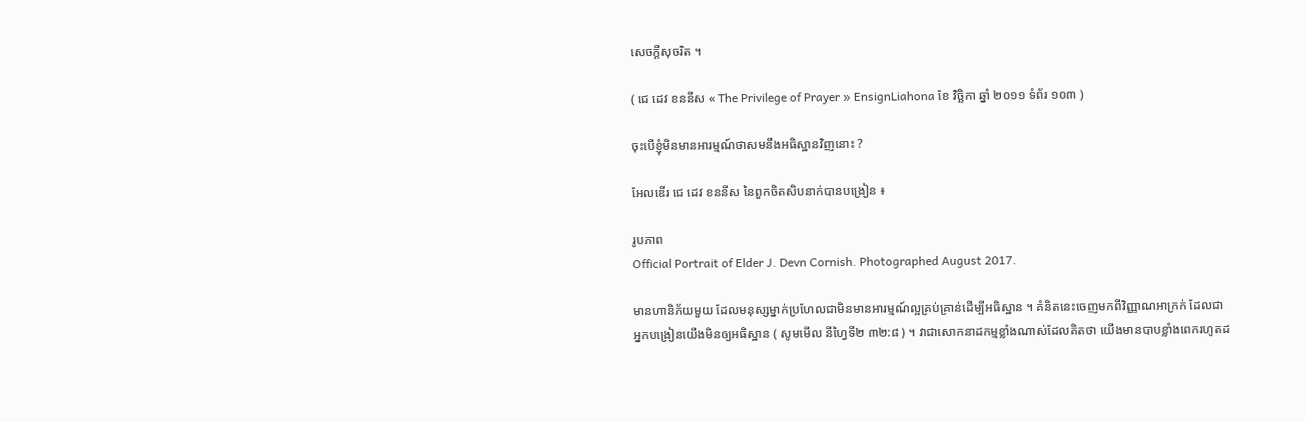សេចក្តីសុចរិត ។

( ជេ ដេវ ខននីស « The Privilege of Prayer » EnsignLiahona ខែ វិច្ឆិកា ឆ្នាំ ២០១១ ទំព័រ ១០៣ )

ចុះបើខ្ញុំមិនមានអារម្មណ៍ថាសមនឹងអធិស្ឋានវិញនោះ ?

អែលឌើរ ជេ ដេវ ខននីស នៃពួកចិតសិបនាក់បានបង្រៀន ៖

រូបភាព
Official Portrait of Elder J. Devn Cornish. Photographed August 2017.

មានហានិភ័យមួយ ដែលមនុស្សម្នាក់ប្រហែលជាមិនមានអារម្មណ៍ល្អគ្រប់គ្រាន់ដើម្បីអធិស្ឋាន ។ គំនិតនេះចេញមកពីវិញ្ញាណអាក្រក់ ដែលជាអ្នកបង្រៀនយើងមិនឲ្យអធិស្ឋាន ( សូមមើល នីហ្វៃទី២ ៣២:៨ ) ។ វាជាសោកនាដកម្មខ្លាំងណាស់ដែលគិតថា យើងមានបាបខ្លាំងពេករហូតដ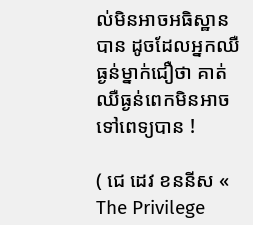ល់មិនអាចអធិស្ឋានបាន ដូចដែលអ្នកឈឺធ្ងន់ម្នាក់ជឿថា គាត់ឈឺធ្ងន់ពេកមិនអាចទៅពេទ្យបាន !

( ជេ ដេវ ខននីស « The Privilege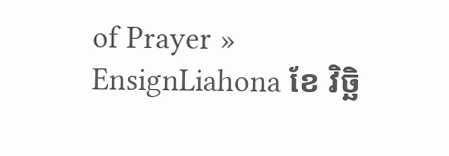of Prayer » EnsignLiahona ខែ វិច្ឆិ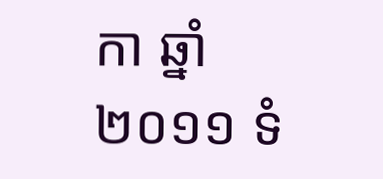កា ឆ្នាំ ២០១១ ទំ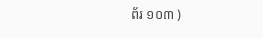ព័រ ១០៣ )